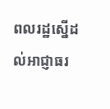ពលរដ្ឋស្នើដល់អាជ្ញាធរ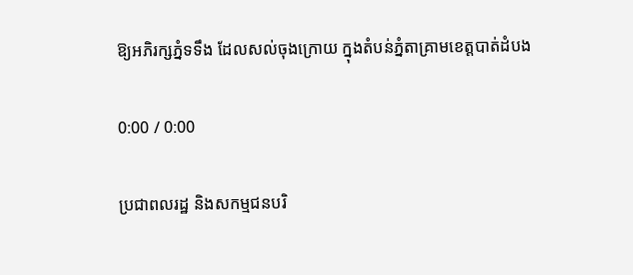ឱ្យអភិរក្សភ្នំទទឹង ដែលសល់ចុងក្រោយ ក្នុងតំបន់ភ្នំតាគ្រាមខេត្តបាត់ដំបង

0:00 / 0:00

ប្រជាពលរដ្ឋ និងសកម្មជនបរិ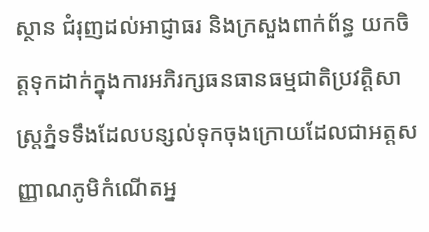ស្ថាន ជំរុញដល់អាជ្ញាធរ និងក្រសួងពាក់ព័ន្ធ យកចិត្តទុកដាក់ក្នុងការអភិរក្សធនធានធម្មជាតិប្រវត្តិសាស្ត្រភ្នំទទឹងដែលបន្សល់ទុកចុងក្រោយដែលជាអត្តសញ្ញាណភូមិកំណើតអ្ន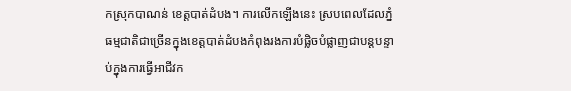កស្រុកបាណន់ ខេត្តបាត់ដំបង។ ការលើកឡើងនេះ ស្របពេលដែលភ្នំធម្មជាតិជាច្រើនក្នុងខេត្តបាត់ដំបងកំពុងរងការបំផ្លិចបំផ្លាញជាបន្តបន្ទាប់ក្នុងការធ្វើអាជីវក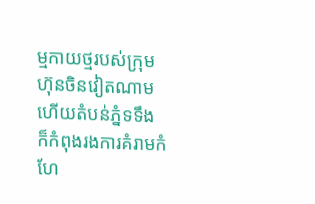ម្មកាយថ្មរបស់ក្រុមហ៊ុនចិនវៀតណាម ហើយតំបន់ភ្នំទទឹង ក៏កំពុងរងការគំរាមកំហែ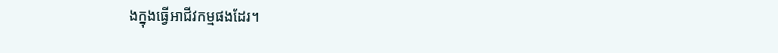ងក្នុងធ្វើអាជីវកម្មផងដែរ។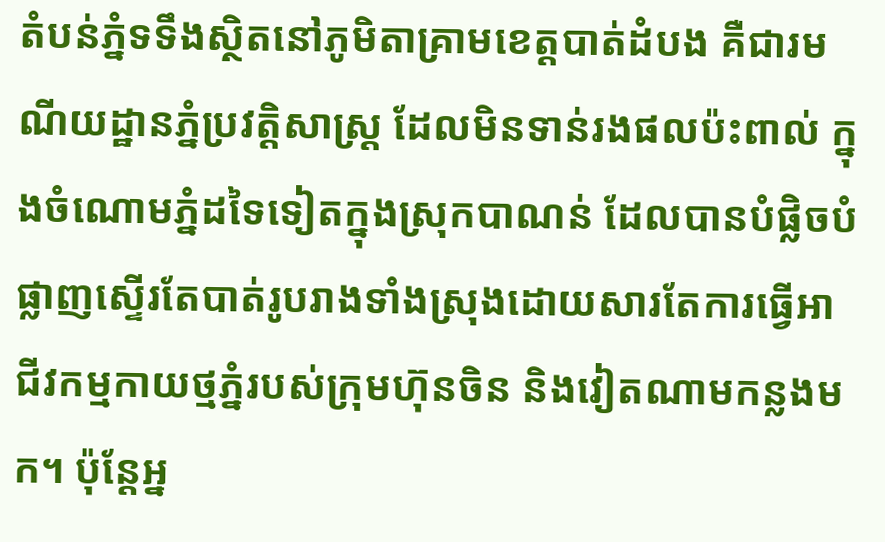តំបន់ភ្នំទទឹងស្ថិតនៅភូមិតាគ្រាមខេត្តបាត់ដំបង គឺជារមណីយដ្ឋានភ្នំប្រវត្តិសាស្ត្រ ដែលមិនទាន់រងផលប៉ះពាល់ ក្នុងចំណោមភ្នំដទៃទៀតក្នុងស្រុកបាណន់ ដែលបានបំផ្លិចបំផ្លាញស្ទើរតែបាត់រូបរាងទាំងស្រុងដោយសារតែការធ្វើអាជីវកម្មកាយថ្មភ្នំរបស់ក្រុមហ៊ុនចិន និងវៀតណាមកន្លងមក។ ប៉ុន្តែអ្ន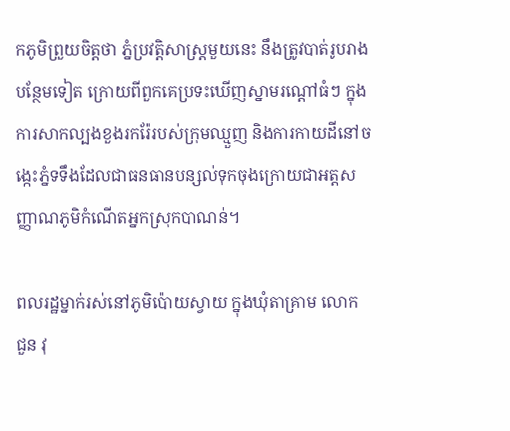កភូមិព្រួយចិត្តថា ភ្នំប្រវត្តិសាស្រ្តមួយនេះ នឹងត្រូវបាត់រូបរាងបន្ថែមទៀត ក្រោយពីពួកគេប្រទះឃើញស្នាមរណ្ដៅធំៗ ក្នុងការសាកល្បងខួងរករ៉ែរបស់ក្រុមឈ្មួញ និងការកាយដីនៅចង្កេះភ្នំទទឹងដែលជាធនធានបន្សល់ទុកចុងក្រោយជាអត្តសញ្ញាណភូមិកំណើតអ្នកស្រុកបាណន់។

ពលរដ្ឋម្នាក់រស់នៅភូមិប៉ោយស្វាយ ក្នុងឃុំតាគ្រាម លោក ជួន វុ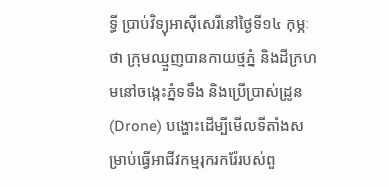ទ្ធី ប្រាប់វិទ្យុអាស៊ីសេរីនៅថ្ងៃទី១៤ កុម្ភៈថា ក្រុមឈ្មួញបានកាយថ្មភ្នំ និងដីក្រហមនៅចង្កេះភ្នំទទឹង និងប្រើប្រាស់ដ្រូន (Drone) បង្ហោះដើម្បីមើលទីតាំងសម្រាប់ធ្វើអាជីវកម្មរុករករ៉ែរបស់ពួ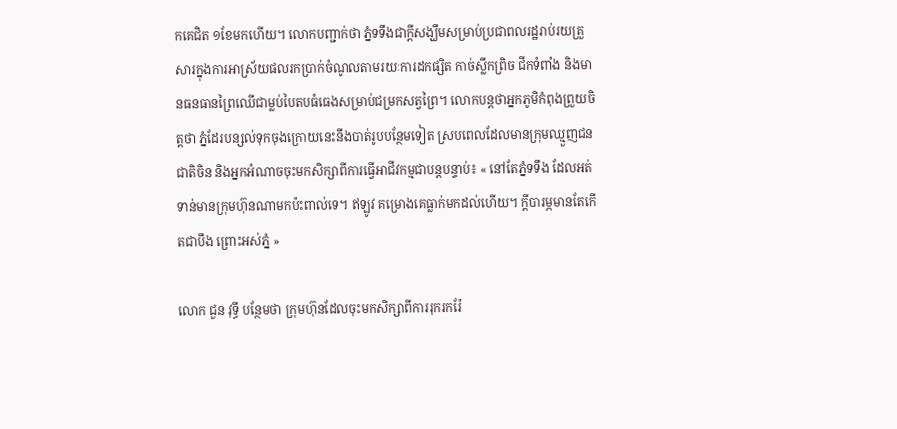កគេជិត ១ខែមកហើយ។ លោកបញ្ជាក់ថា ភ្នំទទឹងជាក្តីសង្ឃឹមសម្រាប់ប្រជាពលរដ្ឋរាប់រយគ្រួសារក្នុងការអាស្រ័យផលរកប្រាក់ចំណូលតាមរយៈការដកផ្សិត កាច់ស្លឹកព្រិច ជីកទំពាំង និងមានធនធានព្រៃឈើជាម្លប់បៃតបធំធេងសម្រាប់ជម្រកសត្វព្រៃ។ លោកបន្តថាអ្នកភូមិកំពុងព្រួយចិត្តថា ភ្នំដែរបន្សល់ទុកចុងក្រោយនេះនឹងបាត់រូបបន្ថែមទៀត ស្របពេលដែលមានក្រុមឈ្មួញជនជាតិចិន និងអ្នកអំណាចចុះមកសិក្សាពីការធ្វើអាជីវកម្មជាបន្តបន្ទាប់៖ « នៅតែភ្នំទទឹង ដែលអត់ទាន់មានក្រុមហ៊ុនណាមកប៉ះពាល់ទេ។ ឥឡូវ គម្រោងគេធ្លាក់មកដល់ហើយ។ ក្តីបារម្ភមានតែកើតជាបឹង ព្រោះអស់ភ្នំ »

លោក ជួន វុទ្ធី បន្ថែមថា ក្រុមហ៊ុនដែលចុះមកសិក្សាពីការរុករករ៉ែ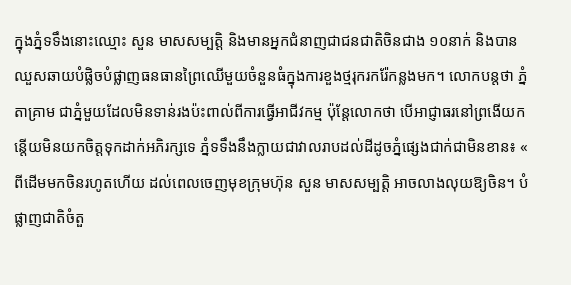ក្នុងភ្នំទទឹងនោះឈ្មោះ សួន មាសសម្បត្តិ និងមានអ្នកជំនាញជាជនជាតិចិនជាង ១០នាក់ និងបានឈួសឆាយបំផ្លិចបំផ្លាញធនធានព្រៃឈើមួយចំនួនធំក្នុងការខួងថ្មរុករករ៉ែកន្លងមក។ លោកបន្តថា ភ្នំតាគ្រាម ជាភ្នំមួយដែលមិនទាន់រងប៉ះពាល់ពីការធ្វើអាជីវកម្ម ប៉ុន្តែលោកថា បើអាជ្ញាធរនៅព្រងើយកន្ដើយមិនយកចិត្តទុកដាក់អភិរក្សទេ ភ្នំទទឹងនឹងក្លាយជាវាលរាបដល់ដីដូចភ្នំផ្សេងជាក់ជាមិនខាន៖ « ពីដើមមកចិនរហូតហើយ ដល់ពេលចេញមុខក្រុមហ៊ុន សួន មាសសម្បត្តិ អាចលាងលុយឱ្យចិន។ បំផ្លាញជាតិចំតួ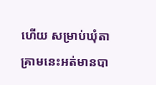ហើយ សម្រាប់ឃុំតាគ្រាមនេះអត់មានបា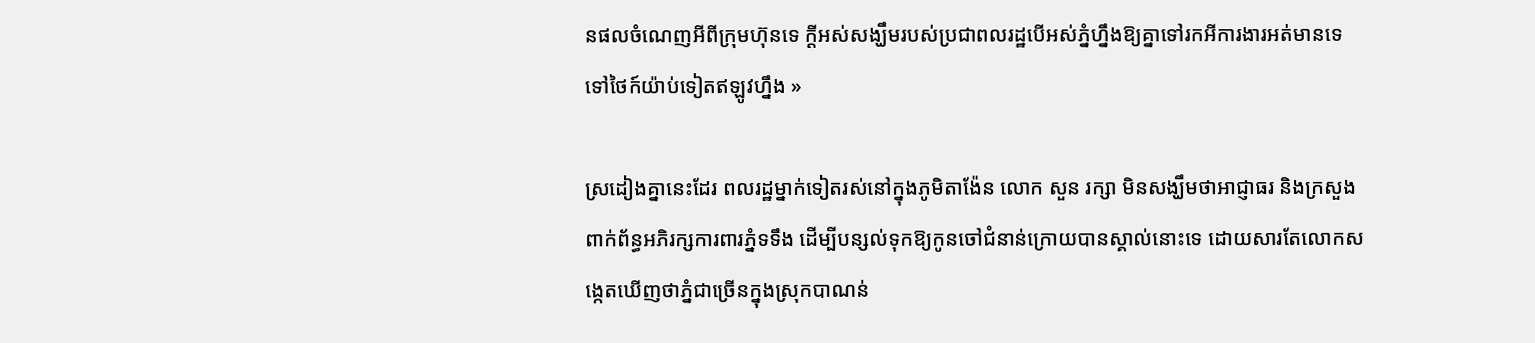នផលចំណេញអីពីក្រុមហ៊ុនទេ ក្ដីអស់សង្ឃឹមរបស់ប្រជាពលរដ្ឋបើអស់ភ្នំហ្នឹងឱ្យគ្នាទៅរកអីការងារអត់មានទេ ទៅថៃក៍យ៉ាប់ទៀតឥឡូវហ្នឹង »

ស្រដៀងគ្នានេះដែរ ពលរដ្ឋម្នាក់ទៀតរស់នៅក្នុងភូមិតាង៉ែន លោក សួន រក្សា មិនសង្ឃឹមថាអាជ្ញាធរ និងក្រសួងពាក់ព័ន្ធអភិរក្សការពារភ្នំទទឹង ដើម្បីបន្សល់ទុកឱ្យកូនចៅជំនាន់ក្រោយបានស្គាល់នោះទេ ដោយសារតែលោកសង្កេតឃើញថាភ្នំជាច្រើនក្នុងស្រុកបាណន់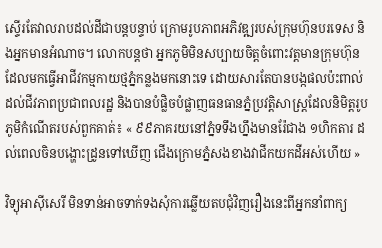ស្ទើរតែវាលរាបដល់ដីជាបន្តបន្ទាប់ ក្រោមរូបភាពអភិវឌ្ឍរបស់ក្រុមហ៊ុនបរទេស និងអ្នកមានអំណាច។ លោកបន្តថា អ្នកភូមិមិនសប្បាយចិត្តចំពោះវត្តមានក្រុមហ៊ុនដែលមកធ្វើអាជីវកម្មកាយថ្មភ្នំកន្លងមកនោះទេ ដោយសារតែបានបង្កផលប៉ះពាល់ដល់ជីវភាពប្រជាពលរដ្ឋ និងបានបំផ្លិចបំផ្លាញធនធានភ្នំប្រវត្តិសាស្រ្តដែលនិមិត្តរូបភូមិកំណើតរបស់ពួកគាត់៖ « ៩៩ភាគរយនៅភ្នំទទឹងហ្នឹងមានរ៉ែជាង ១ហិកតារ ដល់ពេលចិនបង្ហោះដ្រូនទៅឃើញ ជើងក្រោមភ្នំសងខាងវាជីកយកដីអស់ហើយ »

វិទ្យុអាស៊ីសេរី មិនទាន់អាចទាក់ទងសុំការឆ្លើយតបជុំវិញរឿងនេះពីអ្នកនាំពាក្យ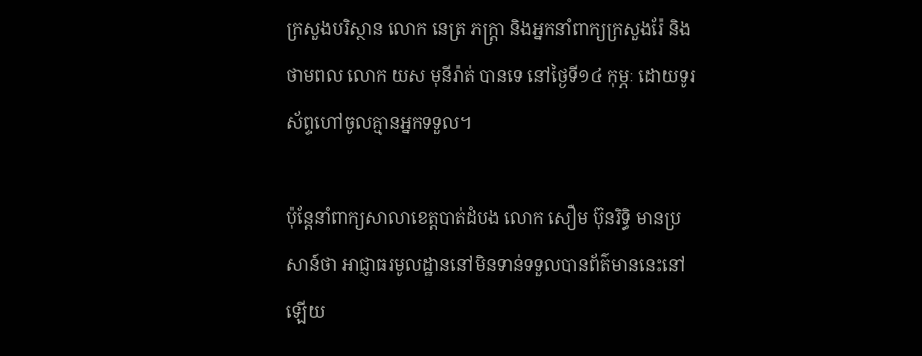ក្រសួងបរិស្ថាន លោក នេត្រ ភក្ត្រា និងអ្នកនាំពាក្យក្រសួងរ៉ែ និងថាមពល លោក យស មុនីរ៉ាត់ បានទេ នៅថ្ងៃទី១៤ កុម្ភៈ ដោយទូរស័ព្ទហៅចូលគ្មានអ្នកទទួល។

ប៉ុន្តែនាំពាក្យសាលាខេត្តបាត់ដំបង លោក សឿម ប៊ុនរិទ្ធិ មានប្រសាន៍ថា អាជ្ញាធរមូលដ្ឋាននៅមិនទាន់ទទួលបានព័ត៌មាននេះនៅឡើយ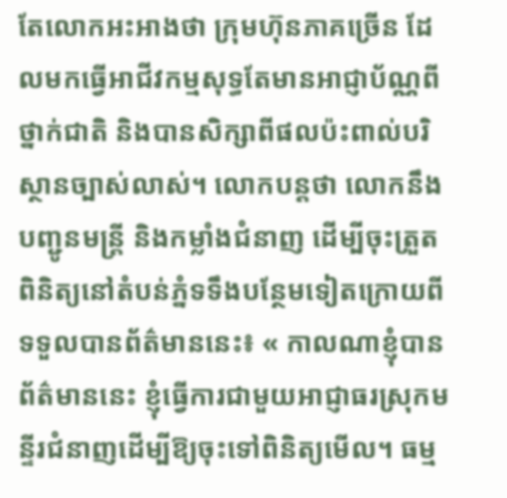តែលោកអះអាងថា ក្រុមហ៊ុនភាគច្រើន ដែលមកធ្វើអាជីវកម្មសុទ្ធតែមានអាជ្ញាប័ណ្ណពីថ្នាក់ជាតិ និងបានសិក្សាពីផលប៉ះពាល់បរិស្ថានច្បាស់លាស់។ លោកបន្តថា លោកនឹងបញ្ជូនមន្ត្រី និងកម្លាំងជំនាញ ដើម្បីចុះត្រួតពិនិត្យនៅតំបន់ភ្នំទទឹងបន្ថែមទៀតក្រោយពីទទួលបានព័ត៌មាននេះ៖ « កាលណាខ្ញុំបានព័ត៌មាននេះ ខ្ញុំធ្វើការជាមួយអាជ្ញាធរស្រុកមន្ទីរជំនាញដើម្បីឱ្យចុះទៅពិនិត្យមើល។ ធម្ម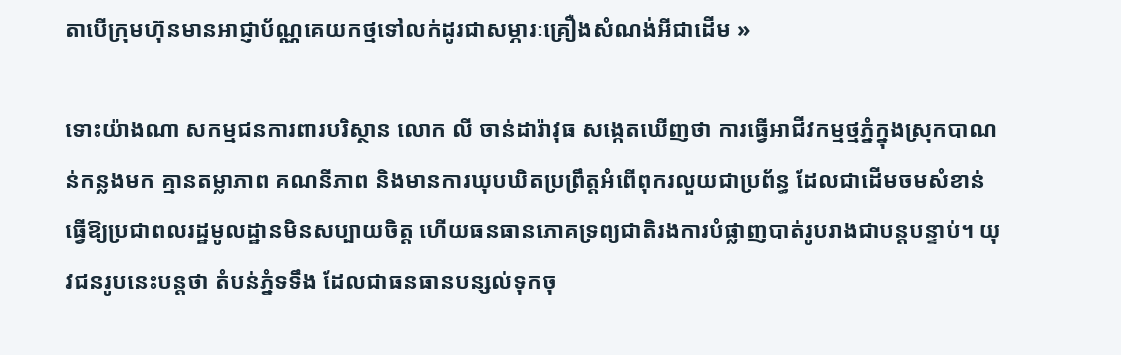តាបើក្រុមហ៊ុនមានអាជ្ញាប័ណ្ណគេយកថ្មទៅលក់ដូរជាសម្ភារៈគ្រឿងសំណង់អីជាដើម »

ទោះយ៉ាងណា សកម្មជនការពារបរិស្ថាន លោក លី ចាន់ដារ៉ាវុធ សង្កេតឃើញថា ការធ្វើអាជីវកម្មថ្មភ្នំក្នុងស្រុកបាណន់កន្លងមក គ្មានតម្លាភាព គណនីភាព និងមានការឃុបឃិតប្រព្រឹត្តអំពើពុករលួយជាប្រព័ន្ធ ដែលជាដើមចមសំខាន់ធ្វើឱ្យប្រជាពលរដ្ឋមូលដ្ឋានមិនសប្បាយចិត្ត ហើយធនធានភោគទ្រព្យជាតិរងការបំផ្លាញបាត់រូបរាងជាបន្តបន្ទាប់។ យុវជនរូបនេះបន្តថា តំបន់ភ្នំទទឹង ដែលជាធនធានបន្សល់ទុកចុ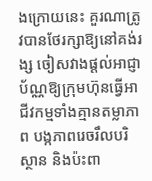ងក្រោយនេះ គួរណាត្រូវបានថែរក្សាឱ្យនៅគង់រង្ស ចៀសវាងផ្ដល់អាជ្ញាប័ណ្ណឱ្យក្រុមហ៊ុនធ្វើអាជីវកម្មទាំងគ្មានតម្លាភាព បង្កភាពរេចរឹលបរិស្ថាន និងប៉ះពា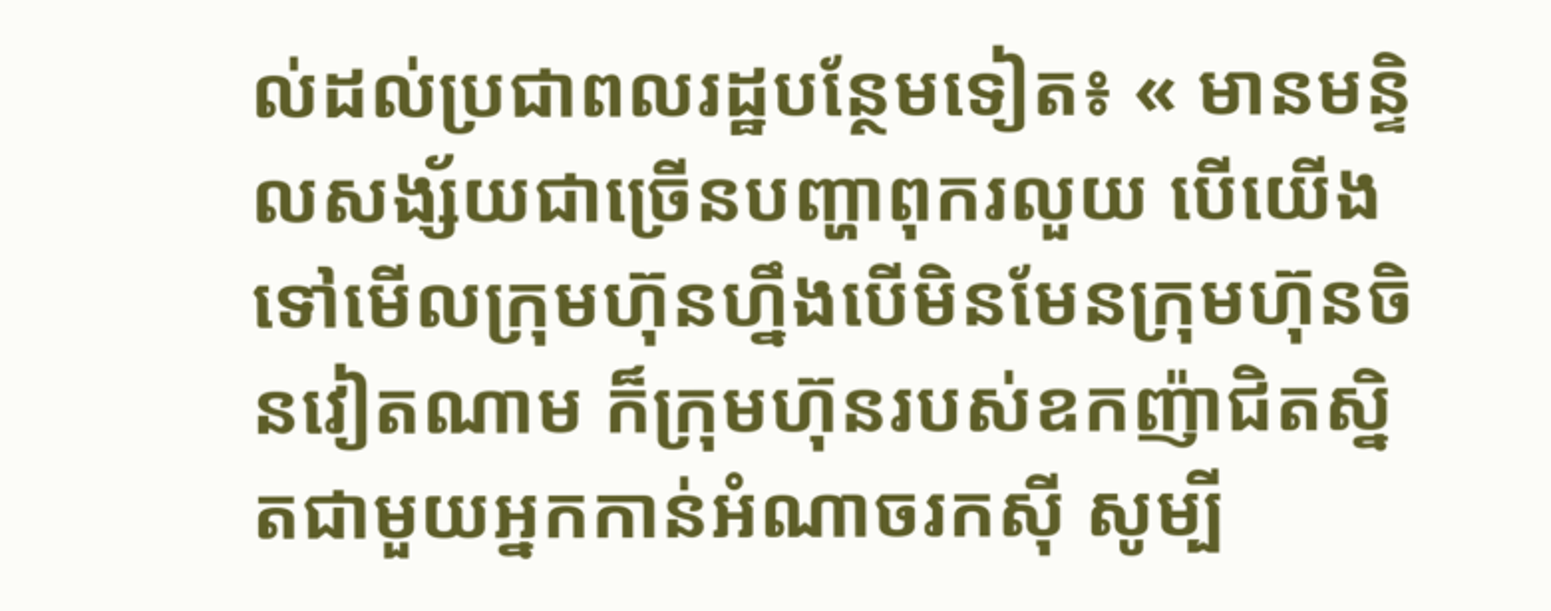ល់ដល់ប្រជាពលរដ្ឋបន្ថែមទៀត៖ « មានមន្ទិលសង្ស័យជាច្រើនបញ្ហាពុករលួយ បើយើងទៅមើលក្រុមហ៊ុនហ្នឹងបើមិនមែនក្រុមហ៊ុនចិនវៀតណាម ក៏ក្រុមហ៊ុនរបស់ឧកញ៉ាជិតស្និតជាមួយអ្នកកាន់អំណាចរកស៊ី សូម្បី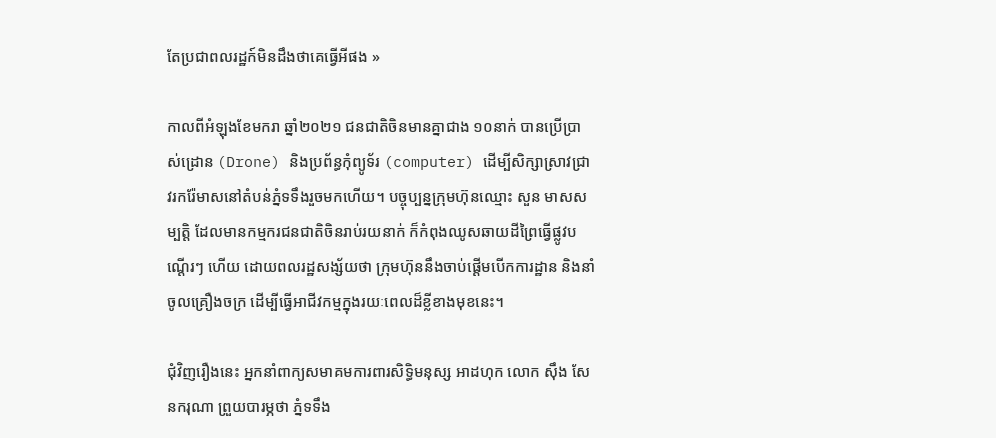តែប្រជាពលរដ្ឋក៍មិនដឹងថាគេធ្វើអីផង »

កាលពីអំឡុងខែមករា ឆ្នាំ២០២១ ជនជាតិចិនមានគ្នាជាង ១០នាក់ បានប្រើប្រាស់ដ្រោន (Drone) និងប្រព័ន្ធកុំព្យូទ័រ (computer) ដើម្បីសិក្សាស្រាវជ្រាវរករ៉ែមាសនៅតំបន់ភ្នំទទឹងរួចមកហើយ។ បច្ចុប្បន្នក្រុមហ៊ុនឈ្មោះ សួន មាសសម្បត្តិ ដែលមានកម្មករជនជាតិចិនរាប់រយនាក់ ក៏កំពុងឈូសឆាយដីព្រៃធ្វើផ្លូវបណ្ដើរៗ ហើយ ដោយពលរដ្ឋសង្ស័យថា ក្រុមហ៊ុននឹងចាប់ផ្ដើមបើកការដ្ឋាន និងនាំចូលគ្រឿងចក្រ ដើម្បីធ្វើអាជីវកម្មក្នុងរយៈពេលដ៏ខ្លីខាងមុខនេះ។

ជុំវិញរឿងនេះ អ្នកនាំពាក្យសមាគមការពារសិទ្ធិមនុស្ស អាដហុក លោក ស៊ឹង សែនករុណា ព្រួយបារម្ភថា ភ្នំទទឹង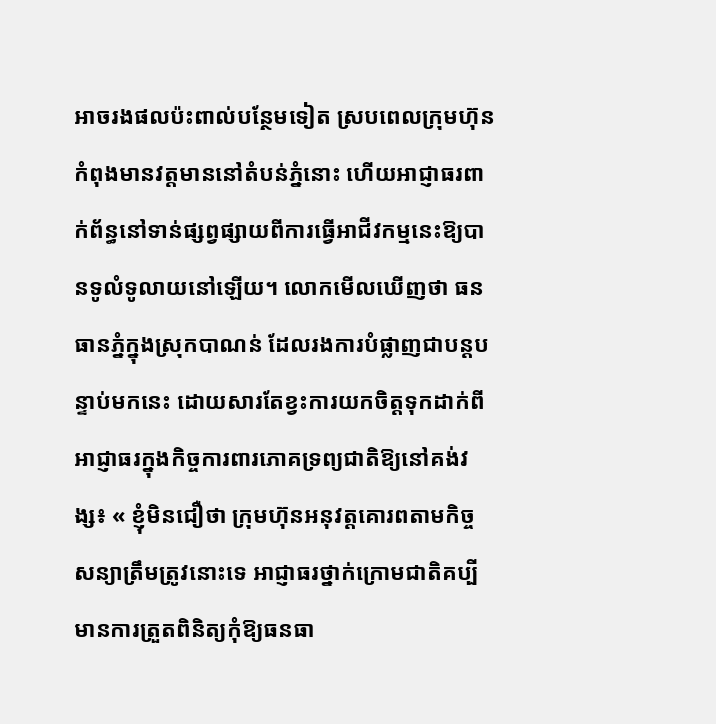អាចរងផលប៉ះពាល់បន្ថែមទៀត ស្របពេលក្រុមហ៊ុនកំពុងមានវត្តមាននៅតំបន់ភ្នំនោះ ហើយអាជ្ញាធរពាក់ព័ន្ធនៅទាន់ផ្សព្វផ្សាយពីការធ្វើអាជីវកម្មនេះឱ្យបានទូលំទូលាយនៅឡើយ។ លោកមើលឃើញថា ធនធានភ្នំក្នុងស្រុកបាណន់ ដែលរងការបំផ្លាញជាបន្តបន្ទាប់មកនេះ ដោយសារតែខ្វះការយកចិត្តទុកដាក់ពីអាជ្ញាធរក្នុងកិច្ចការពារភោគទ្រព្យជាតិឱ្យនៅគង់វង្ស៖ « ខ្ញុំមិនជឿថា ក្រុមហ៊ុនអនុវត្តគោរពតាមកិច្ចសន្យាត្រឹមត្រូវនោះទេ អាជ្ញាធរថ្នាក់ក្រោមជាតិគប្បីមានការត្រួតពិនិត្យកុំឱ្យធនធា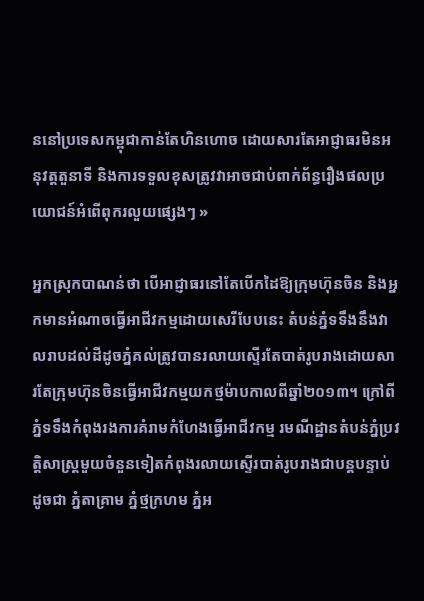ននៅប្រទេសកម្ពុជាកាន់តែហិនហោច ដោយសារតែអាជ្ញាធរមិនអនុវត្តតួនាទី និងការទទួលខុសត្រូវវាអាចជាប់ពាក់ព័ន្ធរឿងផលប្រយោជន៍អំពើពុករលួយផ្សេងៗ »

អ្នកស្រុកបាណន់ថា បើអាជ្ញាធរនៅតែបើកដៃឱ្យក្រុមហ៊ុនចិន និងអ្នកមានអំណាចធ្វើអាជីវកម្មដោយសេរីបែបនេះ តំបន់ភ្នំទទឹងនឹងវាលរាបដល់ដីដូចភ្នំគល់ត្រូវបានរលាយស្ទើរតែបាត់រូបរាងដោយសារតែក្រុមហ៊ុនចិនធ្វើអាជីវកម្មយកថ្មម៉ាបកាលពីឆ្នាំ២០១៣។ ក្រៅពីភ្នំទទឹងកំពុងរងការគំរាមកំហែងធ្វើអាជីវកម្ម រមណីដ្ឋានតំបន់ភ្នំប្រវត្តិសាស្ត្រមួយចំនួនទៀតកំពុងរលាយស្ទើរបាត់រូបរាងជាបន្តបន្ទាប់ដូចជា ភ្នំតាគ្រាម ភ្នំថ្មក្រហម ភ្នំអ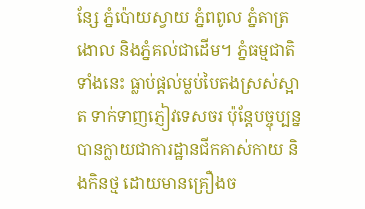ន្សែ ភ្នំប៉ោយស្វាយ ភ្នំពពូល ភ្នំតាត្រងោល និងភ្នំគល់ជាដើម។ ភ្នំធម្មជាតិទាំងនេះ ធ្លាប់ផ្តល់ម្លប់បៃតងស្រស់ស្អាត ទាក់ទាញភ្ញៀវទេសចរ ប៉ុន្តែបច្ចុប្បន្នបានក្លាយជាការដ្ឋានជីកគាស់កាយ និងកិនថ្ម ដោយមានគ្រឿងច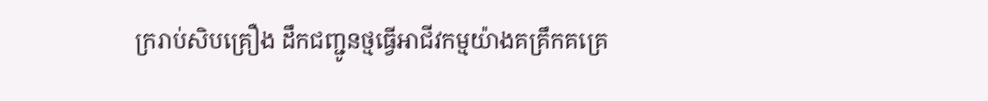ក្ររាប់សិបគ្រឿង ដឹកជញ្ជូនថ្មធ្វើអាជីវកម្មយ៉ាងគគ្រឹកគគ្រេ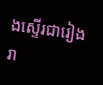ងស្ទើរជារៀងរា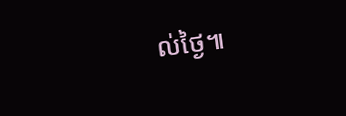ល់ថ្ងៃ៕